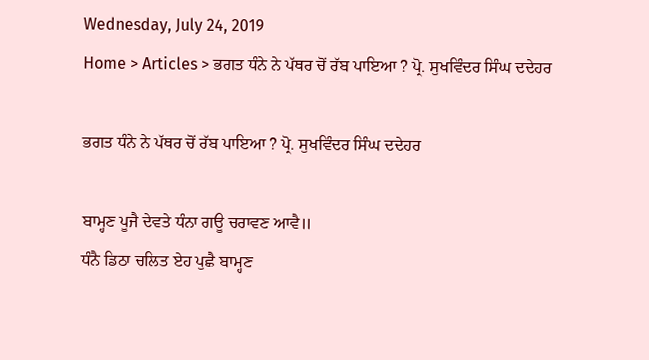Wednesday, July 24, 2019
Home > Articles > ਭਗਤ ਧੰਨੇ ਨੇ ਪੱਥਰ ਚੋਂ ਰੱਬ ਪਾਇਆ ? ਪ੍ਰੋ. ਸੁਖਵਿੰਦਰ ਸਿੰਘ ਦਦੇਹਰ

ਭਗਤ ਧੰਨੇ ਨੇ ਪੱਥਰ ਚੋਂ ਰੱਬ ਪਾਇਆ ? ਪ੍ਰੋ. ਸੁਖਵਿੰਦਰ ਸਿੰਘ ਦਦੇਹਰ

ਬਾਮ੍ਹਣ ਪੂਜੈ ਦੇਵਤੇ ਧੰਨਾ ਗਊ ਚਰਾਵਣ ਆਵੈ॥
ਧੰਨੈ ਡਿਠਾ ਚਲਿਤ ਏਹ ਪੁਛੈ ਬਾਮ੍ਹਣ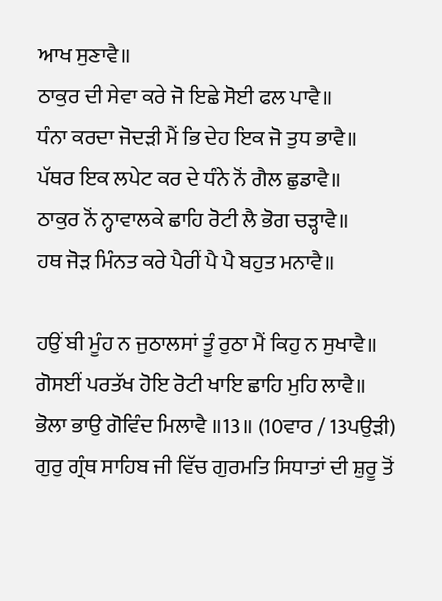ਆਖ ਸੁਣਾਵੈ॥
ਠਾਕੁਰ ਦੀ ਸੇਵਾ ਕਰੇ ਜੋ ਇਛੇ ਸੋਈ ਫਲ ਪਾਵੈ॥
ਧੰਨਾ ਕਰਦਾ ਜੋਦੜੀ ਮੈਂ ਭਿ ਦੇਹ ਇਕ ਜੋ ਤੁਧ ਭਾਵੈ॥
ਪੱਥਰ ਇਕ ਲਪੇਟ ਕਰ ਦੇ ਧੰਨੇ ਨੋਂ ਗੈਲ ਛੁਡਾਵੈ॥
ਠਾਕੁਰ ਨੋਂ ਨ੍ਹਾਵਾਲਕੇ ਛਾਹਿ ਰੋਟੀ ਲੈ ਭੋਗ ਚੜ੍ਹਾਵੈ॥
ਹਥ ਜੋੜ ਮਿੰਨਤ ਕਰੇ ਪੈਰੀਂ ਪੈ ਪੈ ਬਹੁਤ ਮਨਾਵੈ॥

ਹਉਂ ਬੀ ਮੂੰਹ ਨ ਜੁਠਾਲਸਾਂ ਤੂੰ ਰੁਠਾ ਮੈਂ ਕਿਹੁ ਨ ਸੁਖਾਵੈ॥
ਗੋਸਈਂ ਪਰਤੱਖ ਹੋਇ ਰੋਟੀ ਖਾਇ ਛਾਹਿ ਮੁਹਿ ਲਾਵੈ॥
ਭੋਲਾ ਭਾਉ ਗੋਵਿੰਦ ਮਿਲਾਵੈ ॥13॥ (10ਵਾਰ / 13ਪਉੜੀ)
ਗੁਰੁ ਗ੍ਰੰਥ ਸਾਹਿਬ ਜੀ ਵਿੱਚ ਗੁਰਮਤਿ ਸਿਧਾਤਾਂ ਦੀ ਸ਼ੁਰੂ ਤੋਂ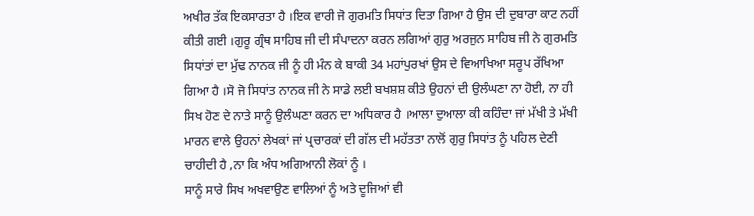ਅਖੀਰ ਤੱਕ ਇਕਸਾਰਤਾ ਹੈ ।ਇਕ ਵਾਰੀ ਜੋ ਗੁਰਮਤਿ ਸਿਧਾਂਤ ਦਿਤਾ ਗਿਆ ਹੈ ਉਸ ਦੀ ਦੁਬਾਰਾ ਕਾਟ ਨਹੀਂ ਕੀਤੀ ਗਈ ।ਗੁਰੂ ਗ੍ਰੰਥ ਸਾਹਿਬ ਜੀ ਦੀ ਸੰਪਾਦਨਾ ਕਰਨ ਲਗਿਆਂ ਗੁਰੁ ਅਰਜੁਨ ਸਾਹਿਬ ਜੀ ਨੇ ਗੁਰਮਤਿ ਸਿਧਾਂਤਾਂ ਦਾ ਮੁੱਢ ਨਾਨਕ ਜੀ ਨੂੰ ਹੀ ਮੰਨ ਕੇ ਬਾਕੀ 34 ਮਹਾਂਪੁਰਖਾਂ ਉਸ ਦੇ ਵਿਆਖਿਆ ਸਰੂਪ ਰੱਖਿਆ ਗਿਆ ਹੈ ।ਸੋ ਜੋ ਸਿਧਾਂਤ ਨਾਨਕ ਜੀ ਨੇ ਸਾਡੇ ਲਈ ਬਖਸ਼ਸ਼ ਕੀਤੇ ਉਹਨਾਂ ਦੀ ਉਲੰਘਣਾ ਨਾ ਹੋਈ, ਨਾ ਹੀ ਸਿਖ ਹੋਣ ਦੇ ਨਾਤੇ ਸਾਨੂੰ ਉਲੰਘਣਾ ਕਰਨ ਦਾ ਅਧਿਕਾਰ ਹੈ ।ਆਲਾ ਦੁਆਲਾ ਕੀ ਕਹਿੰਦਾ ਜਾਂ ਮੱਖੀ ਤੇ ਮੱਖੀ ਮਾਰਨ ਵਾਲੇ ਉਹਨਾਂ ਲੇਖਕਾਂ ਜਾਂ ਪ੍ਰਚਾਰਕਾਂ ਦੀ ਗੱਲ ਦੀ ਮਹੱਤਤਾ ਨਾਲੋਂ ਗੁਰੁ ਸਿਧਾਂਤ ਨੂੰ ਪਹਿਲ ਦੇਣੀ ਚਾਹੀਦੀ ਹੈ ,ਨਾ ਕਿ ਅੰਧ ਅਗਿਆਨੀ ਲੋਕਾਂ ਨੂੰ ।
ਸਾਨੂੰ ਸਾਰੇ ਸਿਖ ਅਖਵਾਉਣ ਵਾਲਿਆਂ ਨੂੰ ਅਤੇ ਦੂਜਿਆਂ ਵੀ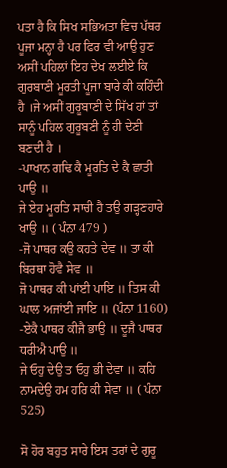ਪਤਾ ਹੈ ਕਿ ਸਿਖ ਸਭਿਅਤਾ ਵਿਚ ਪੱਥਰ ਪੂਜਾ ਮਨ੍ਹਾ ਹੈ ਪਰ ਫਿਰ ਵੀ ਆਉ ਹੁਣ ਅਸੀਂ ਪਹਿਲਾਂ ਇਹ ਦੇਖ ਲਈਏ ਕਿ ਗੁਰਬਾਣੀ ਮੂਰਤੀ ਪੂਜਾ ਬਾਰੇ ਕੀ ਕਹਿੰਦੀ ਹੈ ।ਜੇ ਅਸੀਂ ਗੁਰੂਬਾਣੀ ਦੇ ਸਿੱਖ ਹਾਂ ਤਾਂ ਸਾਨੂੰ ਪਹਿਲ ਗੁਰੂਬਣੀ ਨੂੰ ਹੀ ਦੇਣੀ ਬਣਦੀ ਹੈ ।
-ਪਾਖਾਨ ਗਢਿ ਕੈ ਮੂਰਤਿ ਦੇ ਕੈ ਛਾਤੀ ਪਾਉ ॥
ਜੇ ਏਹ ਮੂਰਤਿ ਸਾਚੀ ਹੈ ਤਉ ਗੜ੍ਹਣਹਾਰੇ ਖਾਉ ॥ ( ਪੰਨਾ 479 )
-ਜੋ ਪਾਥਰ ਕਉ ਕਹਤੇ ਦੇਵ ॥ ਤਾ ਕੀ ਬਿਰਥਾ ਹੋਵੈ ਸੇਵ ॥
ਜੋ ਪਾਥਰ ਕੀ ਪਾਂਈ ਪਾਇ ॥ ਤਿਸ ਕੀ ਘਾਲ ਅਜਾਂਈ ਜਾਇ ॥ (ਪੰਨਾ 1160)
-ਏਕੈ ਪਾਥਰ ਕੀਜੈ ਭਾਉ ॥ ਦੂਜੈ ਪਾਥਰ ਧਰੀਐ ਪਾਉ ॥
ਜੇ ਓਹੁ ਦੇਉ ਤ ਓਹੁ ਭੀ ਦੇਵਾ ॥ ਕਹਿ ਨਾਮਦੇਉ ਹਮ ਹਰਿ ਕੀ ਸੇਵਾ ॥ ( ਪੰਨਾ 525)

ਸੋ ਹੋਰ ਬਹੁਤ ਸਾਰੇ ਇਸ ਤਰਾਂ ਦੇ ਗੁਰੂ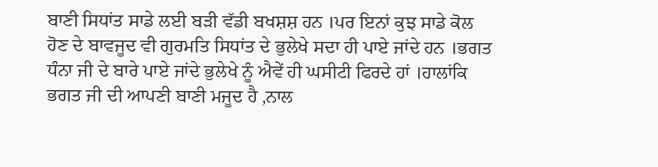ਬਾਣੀ ਸਿਧਾਂਤ ਸਾਡੇ ਲਈ ਬੜੀ ਵੱਡੀ ਬਖਸ਼ਸ਼ ਹਨ ।ਪਰ ਇਨਾਂ ਕੁਝ ਸਾਡੇ ਕੋਲ ਹੋਣ ਦੇ ਬਾਵਜੂਦ ਵੀ ਗੁਰਮਤਿ ਸਿਧਾਂਤ ਦੇ ਭੁਲੇਖੇ ਸਦਾ ਹੀ ਪਾਏ ਜਾਂਦੇ ਹਨ ।ਭਗਤ ਧੰਨਾ ਜੀ ਦੇ ਬਾਰੇ ਪਾਏ ਜਾਂਦੇ ਭੁਲੇਖੇ ਨੂੰ ਐਵੇਂ ਹੀ ਘਸੀਟੀ ਫਿਰਦੇ ਹਾਂ ।ਹਾਲਾਂਕਿ ਭਗਤ ਜੀ ਦੀ ਆਪਣੀ ਬਾਣੀ ਮਜੂਦ ਹੈ ,ਨਾਲ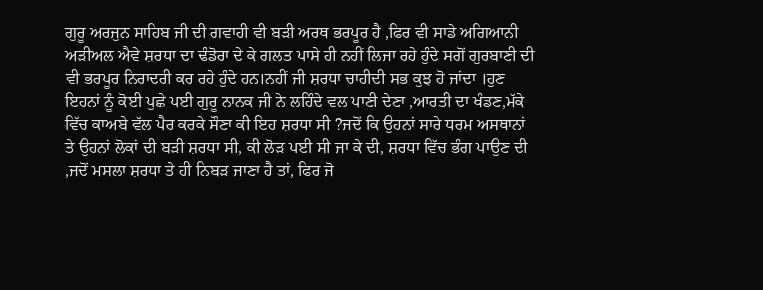ਗੁਰੂ ਅਰਜੁਨ ਸਾਹਿਬ ਜੀ ਦੀ ਗਵਾਹੀ ਵੀ ਬੜੀ ਅਰਥ ਭਰਪੂਰ ਹੈ ,ਫਿਰ ਵੀ ਸਾਡੇ ਅਗਿਆਨੀ ਅੜੀਅਲ ਐਵੇ ਸ਼ਰਧਾ ਦਾ ਢੰਡੋਰਾ ਦੇ ਕੇ ਗਲਤ ਪਾਸੇ ਹੀ ਨਹੀਂ ਲਿਜਾ ਰਹੇ ਹੁੰਦੇ ਸਗੋਂ ਗੁਰਬਾਣੀ ਦੀ ਵੀ ਭਰਪੂਰ ਨਿਰਾਦਰੀ ਕਰ ਰਹੇ ਹੁੰਦੇ ਹਨ।ਨਹੀਂ ਜੀ ਸ਼ਰਧਾ ਚਾਹੀਦੀ ਸਭ ਕੁਝ ਹੋ ਜਾਂਦਾ ।ਹੁਣ ਇਹਨਾਂ ਨੂੰ ਕੋਈ ਪੁਛੇ ਪਈ ਗੁਰੂ ਨਾਨਕ ਜੀ ਨੇ ਲਹਿੰਦੇ ਵਲ ਪਾਣੀ ਦੇਣਾ ,ਆਰਤੀ ਦਾ ਖੰਡਣ,ਮੱਕੇ ਵਿੱਚ ਕਾਅਬੇ ਵੱਲ ਪੈਰ ਕਰਕੇ ਸੌਣਾ ਕੀ ਇਹ ਸ਼ਰਧਾ ਸੀ ?ਜਦੋਂ ਕਿ ਉਹਨਾਂ ਸਾਰੇ ਧਰਮ ਅਸਥਾਨਾਂ ਤੇ ਉਹਨਾਂ ਲੋਕਾਂ ਦੀ ਬੜੀ ਸ਼ਰਧਾ ਸੀ, ਕੀ ਲੋੜ ਪਈ ਸੀ ਜਾ ਕੇ ਦੀ, ਸ਼ਰਧਾ ਵਿੱਚ ਭੰਗ ਪਾਉਣ ਦੀ ,ਜਦੋਂ ਮਸਲਾ ਸ਼ਰਧਾ ਤੇ ਹੀ ਨਿਬੜ ਜਾਣਾ ਹੈ ਤਾਂ, ਫਿਰ ਜੋ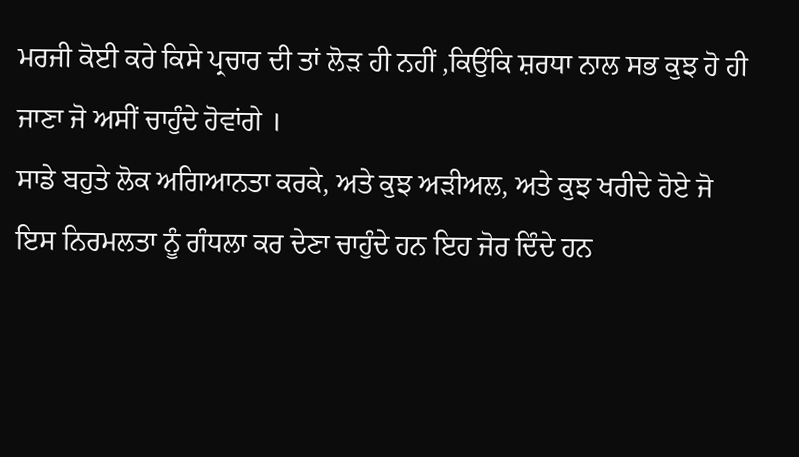ਮਰਜੀ ਕੋਈ ਕਰੇ ਕਿਸੇ ਪ੍ਰਚਾਰ ਦੀ ਤਾਂ ਲੋੜ ਹੀ ਨਹੀਂ ,ਕਿਉਂਕਿ ਸ਼ਰਧਾ ਨਾਲ ਸਭ ਕੁਝ ਹੋ ਹੀ ਜਾਣਾ ਜੋ ਅਸੀਂ ਚਾਹੁੰਦੇ ਹੋਵਾਂਗੇ ।
ਸਾਡੇ ਬਹੁਤੇ ਲੋਕ ਅਗਿਆਨਤਾ ਕਰਕੇ, ਅਤੇ ਕੁਝ ਅੜੀਅਲ, ਅਤੇ ਕੁਝ ਖਰੀਦੇ ਹੋਏ ਜੋ ਇਸ ਨਿਰਮਲਤਾ ਨੂੰ ਗੰਧਲਾ ਕਰ ਦੇਣਾ ਚਾਹੁੰਦੇ ਹਨ ਇਹ ਜੋਰ ਦਿੰਦੇ ਹਨ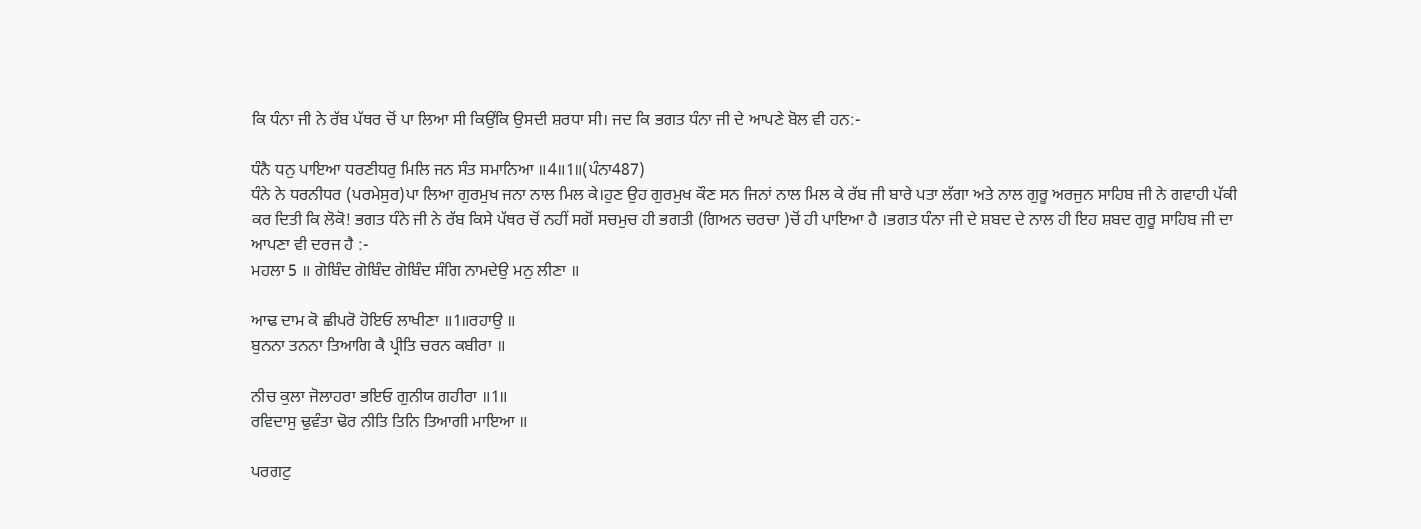ਕਿ ਧੰਨਾ ਜੀ ਨੇ ਰੱਬ ਪੱਥਰ ਚੋਂ ਪਾ ਲਿਆ ਸੀ ਕਿਉਂਕਿ ਉਸਦੀ ਸ਼ਰਧਾ ਸੀ। ਜਦ ਕਿ ਭਗਤ ਧੰਨਾ ਜੀ ਦੇ ਆਪਣੇ ਬੋਲ ਵੀ ਹਨ:-

ਧੰਨੈ ਧਨੁ ਪਾਇਆ ਧਰਣੀਧਰੁ ਮਿਲਿ ਜਨ ਸੰਤ ਸਮਾਨਿਆ ॥4॥1॥(ਪੰਨਾ487)
ਧੰਨੇ ਨੇ ਧਰਨੀਧਰ (ਪਰਮੇਸੁਰ)ਪਾ ਲਿਆ ਗੁਰਮੁਖ ਜਨਾ ਨਾਲ ਮਿਲ ਕੇ।ਹੁਣ ਉਹ ਗੁਰਮੁਖ ਕੌਣ ਸਨ ਜਿਨਾਂ ਨਾਲ ਮਿਲ ਕੇ ਰੱਬ ਜੀ ਬਾਰੇ ਪਤਾ ਲੱਗਾ ਅਤੇ ਨਾਲ ਗੁਰੂ ਅਰਜੁਨ ਸਾਹਿਬ ਜੀ ਨੇ ਗਵਾਹੀ ਪੱਕੀ ਕਰ ਦਿਤੀ ਕਿ ਲੋਕੋ! ਭਗਤ ਧੰਨੇ ਜੀ ਨੇ ਰੱਬ ਕਿਸੇ ਪੱਥਰ ਚੋਂ ਨਹੀਂ ਸਗੋਂ ਸਚਮੁਚ ਹੀ ਭਗਤੀ (ਗਿਅਨ ਚਰਚਾ )ਚੋਂ ਹੀ ਪਾਇਆ ਹੈ ।ਭਗਤ ਧੰਨਾ ਜੀ ਦੇ ਸ਼ਬਦ ਦੇ ਨਾਲ ਹੀ ਇਹ ਸ਼ਬਦ ਗੁਰੂ ਸਾਹਿਬ ਜੀ ਦਾ ਆਪਣਾ ਵੀ ਦਰਜ ਹੈ :-
ਮਹਲਾ 5 ॥ ਗੋਬਿੰਦ ਗੋਬਿੰਦ ਗੋਬਿੰਦ ਸੰਗਿ ਨਾਮਦੇਉ ਮਨੁ ਲੀਣਾ ॥

ਆਢ ਦਾਮ ਕੋ ਛੀਪਰੋ ਹੋਇਓ ਲਾਖੀਣਾ ॥1॥ਰਹਾਉ ॥
ਬੁਨਨਾ ਤਨਨਾ ਤਿਆਗਿ ਕੈ ਪ੍ਰੀਤਿ ਚਰਨ ਕਬੀਰਾ ॥

ਨੀਚ ਕੁਲਾ ਜੋਲਾਹਰਾ ਭਇਓ ਗੁਨੀਯ ਗਹੀਰਾ ॥1॥
ਰਵਿਦਾਸੁ ਢੁਵੰਤਾ ਢੋਰ ਨੀਤਿ ਤਿਨਿ ਤਿਆਗੀ ਮਾਇਆ ॥

ਪਰਗਟੁ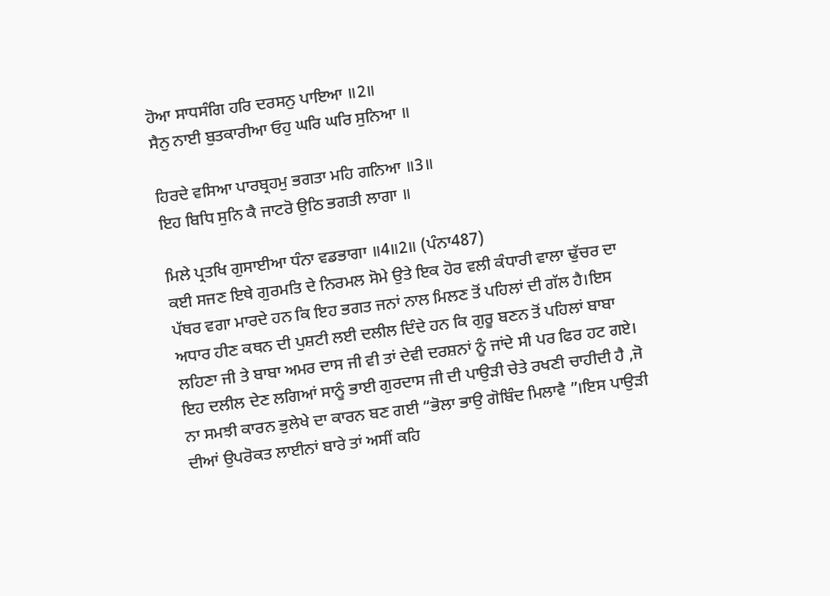ਹੋਆ ਸਾਧਸੰਗਿ ਹਰਿ ਦਰਸਨੁ ਪਾਇਆ ॥2॥
ਸੈਨੁ ਨਾਈ ਬੁਤਕਾਰੀਆ ਓਹੁ ਘਰਿ ਘਰਿ ਸੁਨਿਆ ॥

ਹਿਰਦੇ ਵਸਿਆ ਪਾਰਬ੍ਰਹਮੁ ਭਗਤਾ ਮਹਿ ਗਨਿਆ ॥3॥
ਇਹ ਬਿਧਿ ਸੁਨਿ ਕੈ ਜਾਟਰੋ ਉਠਿ ਭਗਤੀ ਲਾਗਾ ॥

ਮਿਲੇ ਪ੍ਰਤਖਿ ਗੁਸਾਈਆ ਧੰਨਾ ਵਡਭਾਗਾ ॥4॥2॥ (ਪੰਨਾ487)
ਕਈ ਸਜਣ ਇਥੇ ਗੁਰਮਤਿ ਦੇ ਨਿਰਮਲ ਸੋਮੇ ਉਤੇ ਇਕ ਹੋਰ ਵਲੀ ਕੰਧਾਰੀ ਵਾਲਾ ਢੁੱਚਰ ਦਾ ਪੱਥਰ ਵਗਾ ਮਾਰਦੇ ਹਨ ਕਿ ਇਹ ਭਗਤ ਜਨਾਂ ਨਾਲ ਮਿਲਣ ਤੋਂ ਪਹਿਲਾਂ ਦੀ ਗੱਲ ਹੈ।ਇਸ ਅਧਾਰ ਹੀਣ ਕਥਨ ਦੀ ਪੁਸ਼ਟੀ ਲਈ ਦਲੀਲ ਦਿੰਦੇ ਹਨ ਕਿ ਗੁਰੂ ਬਣਨ ਤੋਂ ਪਹਿਲਾਂ ਬਾਬਾ ਲਹਿਣਾ ਜੀ ਤੇ ਬਾਬਾ ਅਮਰ ਦਾਸ ਜੀ ਵੀ ਤਾਂ ਦੇਵੀ ਦਰਸ਼ਨਾਂ ਨੂੰ ਜਾਂਦੇ ਸੀ ਪਰ ਫਿਰ ਹਟ ਗਏ। ਇਹ ਦਲੀਲ ਦੇਣ ਲਗਿਆਂ ਸਾਨੂੰ ਭਾਈ ਗੁਰਦਾਸ ਜੀ ਦੀ ਪਾਉੜੀ ਚੇਤੇ ਰਖਣੀ ਚਾਹੀਦੀ ਹੈ ,ਜੋ ਨਾ ਸਮਝੀ ਕਾਰਨ ਭੁਲੇਖੇ ਦਾ ਕਾਰਨ ਬਣ ਗਈ “ਭੋਲਾ ਭਾਉ ਗੋਬਿੰਦ ਮਿਲਾਵੈ ”।ਇਸ ਪਾਉੜੀ ਦੀਆਂ ਉਪਰੋਕਤ ਲਾਈਨਾਂ ਬਾਰੇ ਤਾਂ ਅਸੀਂ ਕਹਿ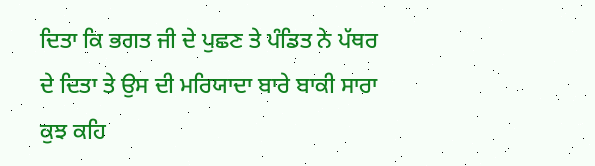ਦਿਤਾ ਕਿ ਭਗਤ ਜੀ ਦੇ ਪੁਛਣ ਤੇ ਪੰਡਿਤ ਨੇ ਪੱਥਰ ਦੇ ਦਿਤਾ ਤੇ ਉਸ ਦੀ ਮਰਿਯਾਦਾ ਬਾਰੇ ਬਾਕੀ ਸਾਰਾ ਕੁਝ ਕਹਿ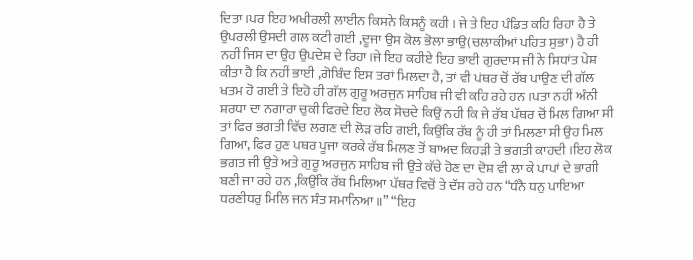ਦਿਤਾ ।ਪਰ ਇਹ ਅਖੀਰਲੀ ਲਾਈਨ ਕਿਸਨੇ ਕਿਸਨੂੰ ਕਹੀ । ਜੇ ਤੇ ਇਹ ਪੰਡਿਤ ਕਹਿ ਰਿਹਾ ਹੈ ਤੇ ਉਪਰਲੀ ਉਸਦੀ ਗਲ ਕਟੀ ਗਈ ,ਦੂਜਾ ਉਸ ਕੋਲ ਭੋਲਾ ਭਾਉ(ਚਲਾਕੀਆਂ ਪਹਿਤ ਸੁਭਾ) ਹੈ ਹੀ ਨਹੀਂ ਜਿਸ ਦਾ ਉਹ ਉਪਦੇਸ਼ ਦੇ ਰਿਹਾ।ਜੇ ਇਹ ਕਹੀਏ ਇਹ ਭਾਈ ਗੁਰਦਾਸ ਜੀ ਨੇ ਸਿਧਾਂਤ ਪੇਸ਼ ਕੀਤਾ ਹੈ ਕਿ ਨਹੀਂ ਭਾਈ ,ਗੋਬਿੰਦ ਇਸ ਤਰਾਂ ਮਿਲਦਾ ਹੈ, ਤਾਂ ਵੀ ਪਂਥਰ ਚੋਂ ਰੱਬ ਪਾਉਣ ਦੀ ਗੱਲ ਖਤਮ ਹੋ ਗਈ ਤੇ ਇਹੋ ਹੀ ਗੱਲ ਗੁਰੂ ਅਰਜੁਨ ਸਾਹਿਬ ਜੀ ਵੀ ਕਹਿ ਰਹੇ ਹਨ ।ਪਤਾ ਨਹੀਂ ਅੰਨੀ ਸ਼ਰਧਾ ਦਾ ਨਗਾਰਾ ਚੁਕੀ ਫਿਰਦੇ ਇਹ ਲੋਕ ਸੋਚਦੇ ਕਿਉਂ ਨਹੀ ਕਿ ਜੇ ਰੱਬ ਪੱਥਰ ਚੋਂ ਮਿਲ ਗਿਆ ਸੀ ਤਾਂ ਫਿਰ ਭਗਤੀ ਵਿੱਚ ਲਗਣ ਦੀ ਲੋੜ ਰਹਿ ਗਈ, ਕਿਉਂਕਿ ਰੱਬ ਨੂੰ ਹੀ ਤਾਂ ਮਿਲਣਾ ਸੀ ਉਹ ਮਿਲ ਗਿਆ, ਫਿਰ ਹੁਣ ਪਥਰ ਪੂਜਾ ਕਰਕੇ ਰੱਬ ਮਿਲਣ ਤੋਂ ਬਾਅਦ ਕਿਹੜੀ ਤੇ ਭਗਤੀ ਕਾਹਦੀ ।ਇਹ ਲੋਕ ਭਗਤ ਜੀ ਉਤੇ ਅਤੇ ਗੁਰੂ ਅਰਜੁਨ ਸਾਹਿਬ ਜੀ ਉਤੇ ਕੱਚੇ ਹੋਣ ਦਾ ਦੋਸ਼ ਵੀ ਲਾ ਕੇ ਪਾਪਾਂ ਦੇ ਭਾਗੀ ਬਣੀ ਜਾ ਰਹੇ ਹਨ ,ਕਿਉਂਕਿ ਰੱਬ ਮਿਲਿਆ ਪੱਥਰ ਵਿਚੋਂ ਤੇ ਦੱਸ ਰਹੇ ਹਨ “ਧੰਨੈ ਧਨੁ ਪਾਇਆ ਧਰਣੀਧਰੁ ਮਿਲਿ ਜਨ ਸੰਤ ਸਮਾਨਿਆ ॥” “ਇਹ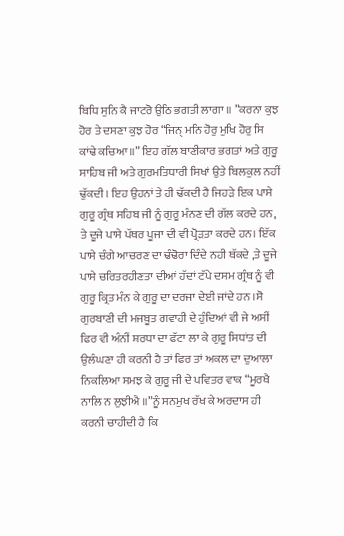ਬਿਧਿ ਸੁਨਿ ਕੈ ਜਾਟਰੋ ਉਠਿ ਭਗਤੀ ਲਾਗਾ ॥ ”ਕਰਨਾ ਕੁਝ ਹੋਰ ਤੇ ਦਸਣਾ ਕੁਝ ਹੋਰ “ਜਿਨ੍‍ ਮਨਿ ਹੋਰੁ ਮੁਖਿ ਹੋਰੁ ਸਿ ਕਾਂਢੇ ਕਚਿਆ ॥” ਇਹ ਗੱਲ ਬਾਣੀਕਾਰ ਭਗਤਾਂ ਅਤੇ ਗੁਰੂ ਸਾਹਿਬ ਜੀ ਅਤੇ ਗੁਰਮਤਿਧਾਰੀ ਸਿਖਾਂ ਉਤੇ ਬਿਲਕੁਲ ਨਹੀਂ ਢੁੱਕਦੀ। ਇਹ ਉਹਨਾਂ ਤੇ ਹੀ ਢੱਕਦੀ ਹੈ ਜਿਹੜੇ ਇਕ ਪਾਸੇ ਗੁਰੂ ਗ੍ਰੰਥ ਸਹਿਬ ਜੀ ਨੂੰ ਗੁਰੂ ਮੰਨਣ ਦੀ ਗੱਲ ਕਰਦੇ ਹਨ, ਤੇ ਦੂਜੇ ਪਾਸੇ ਪੱਥਰ ਪੂਜਾ ਦੀ ਵੀ ਪ੍ਰੋੜਤਾ ਕਰਦੇ ਹਨ। ਇੱਕ ਪਾਸੇ ਚੰਗੇ ਆਚਰਣ ਦਾ ਢੰਢੋਰਾ ਦਿੰਦੇ ਨਹੀ ਥੱਕਦੇ ,ਤੇ ਦੂਜੇ ਪਾਸੇ ਚਰਿਤਰਹੀਣਤਾ ਦੀਆਂ ਹੱਦਾਂ ਟੱਪੇ ਦਸਮ ਗ੍ਰੰਥ ਨੂੰ ਵੀ ਗੁਰੂ ਕ੍ਰਿਤ ਮੰਨ ਕੇ ਗੁਰੂ ਦਾ ਦਰਜਾ ਦੇਈ ਜਾਂਦੇ ਹਨ ।ਸੋ ਗੁਰਬਾਣੀ ਦੀ ਮਜਬੂਤ ਗਵਾਹੀ ਦੇ ਹੁੰਦਿਆਂ ਵੀ ਜੇ ਅਸੀਂ ਫਿਰ ਵੀ ਅੰਨੀਂ ਸ਼ਰਧਾ ਦਾ ਫੱਟਾ ਲਾ ਕੇ ਗੁਰੂ ਸਿਧਾਂਤ ਦੀ ਉਲੰਘਣਾ ਹੀ ਕਰਨੀ ਹੈ ਤਾਂ ਫਿਰ ਤਾਂ ਅਕਲ ਦਾ ਦੁਆਲਾ ਨਿਕਲਿਆ ਸਮਝ ਕੇ ਗੁਰੂ ਜੀ ਦੇ ਪਵਿਤਰ ਵਾਕ “ਮੂਰਖੈ ਨਾਲਿ ਨ ਲੁਝੀਐ ॥”ਨੂੰ ਸਨਮੁਖ ਰੱਖ ਕੇ ਅਰਦਾਸ ਹੀ ਕਰਨੀ ਚਾਹੀਦੀ ਹੈ ਕਿ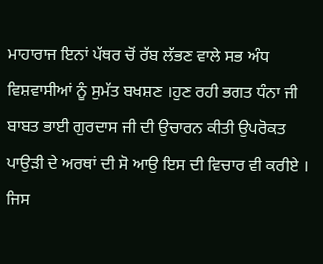ਮਾਹਾਰਾਜ ਇਨਾਂ ਪੱਥਰ ਚੋਂ ਰੱਬ ਲੱਭਣ ਵਾਲੇ ਸਭ ਅੰਧ ਵਿਸ਼ਵਾਸੀਆਂ ਨੂੰ ਸੁਮੱਤ ਬਖਸ਼ਣ ।ਹੁਣ ਰਹੀ ਭਗਤ ਧੰਨਾ ਜੀ ਬਾਬਤ ਭਾਈ ਗੁਰਦਾਸ ਜੀ ਦੀ ਉਚਾਰਨ ਕੀਤੀ ਉਪਰੋਕਤ ਪਾਉੜੀ ਦੇ ਅਰਥਾਂ ਦੀ ਸੋ ਆਉ ਇਸ ਦੀ ਵਿਚਾਰ ਵੀ ਕਰੀਏ ।
ਜਿਸ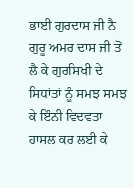ਭਾਈ ਗੁਰਦਾਸ ਜੀ ਨੈ ਗੁਰੂ ਅਮਰ ਦਾਸ ਜੀ ਤੋਂ ਲੈ ਕੇ ਗੁਰਸਿਖੀ ਦੇ ਸਿਧਾਂਤਾਂ ਨੂੰ ਸਮਝ ਸਮਝ ਕੇ ਇੰਨੀ ਵਿਦਵਤਾ ਹਾਸਲ ਕਰ ਲਈ ਕੇ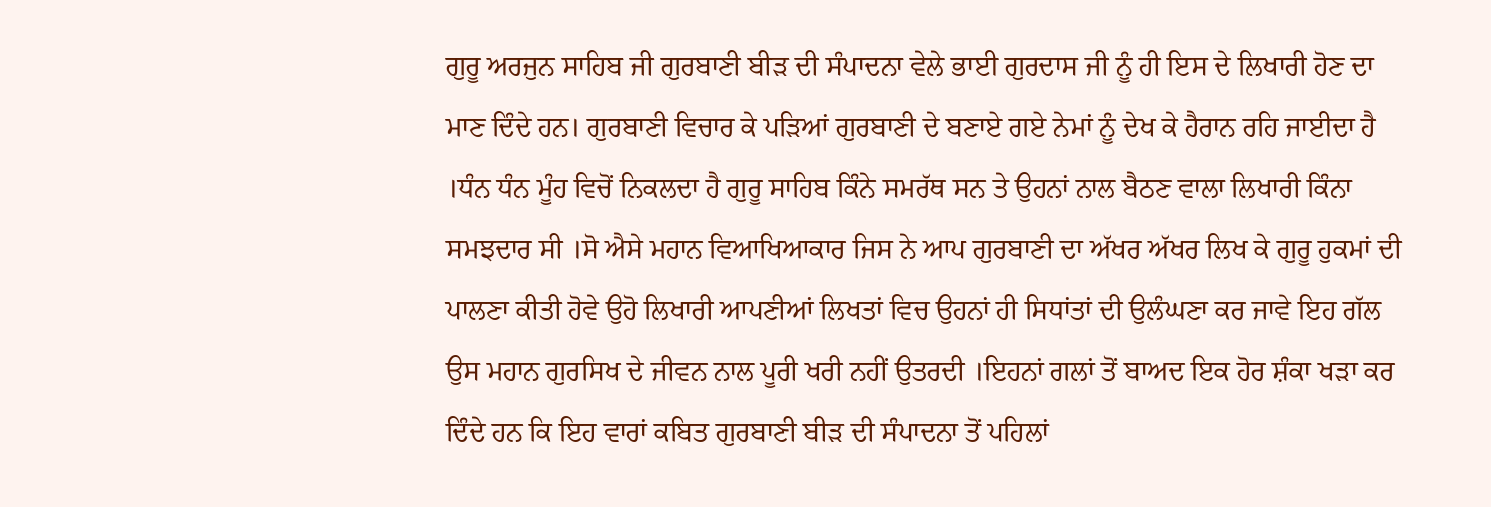ਗੁਰੂ ਅਰਜੁਨ ਸਾਹਿਬ ਜੀ ਗੁਰਬਾਣੀ ਬੀੜ ਦੀ ਸੰਪਾਦਨਾ ਵੇਲੇ ਭਾਈ ਗੁਰਦਾਸ ਜੀ ਨੂੰ ਹੀ ਇਸ ਦੇ ਲਿਖਾਰੀ ਹੋਣ ਦਾ ਮਾਣ ਦਿੰਦੇ ਹਨ। ਗੁਰਬਾਣੀ ਵਿਚਾਰ ਕੇ ਪੜਿਆਂ ਗੁਰਬਾਣੀ ਦੇ ਬਣਾਏ ਗਏ ਨੇਮਾਂ ਨੂੰ ਦੇਖ ਕੇ ਹੈਰਾਨ ਰਹਿ ਜਾਈਦਾ ਹੈ ।ਧੰਨ ਧੰਨ ਮੂੰਹ ਵਿਚੋਂ ਨਿਕਲਦਾ ਹੈ ਗੁਰੂ ਸਾਹਿਬ ਕਿੰਨੇ ਸਮਰੱਥ ਸਨ ਤੇ ਉਹਨਾਂ ਨਾਲ ਬੈਠਣ ਵਾਲਾ ਲਿਖਾਰੀ ਕਿੰਨਾ ਸਮਝਦਾਰ ਸੀ ।ਸੋ ਐਸੇ ਮਹਾਨ ਵਿਆਖਿਆਕਾਰ ਜਿਸ ਨੇ ਆਪ ਗੁਰਬਾਣੀ ਦਾ ਅੱਖਰ ਅੱਖਰ ਲਿਖ ਕੇ ਗੁਰੂ ਹੁਕਮਾਂ ਦੀ ਪਾਲਣਾ ਕੀਤੀ ਹੋਵੇ ਉਹੋ ਲਿਖਾਰੀ ਆਪਣੀਆਂ ਲਿਖਤਾਂ ਵਿਚ ਉਹਨਾਂ ਹੀ ਸਿਧਾਂਤਾਂ ਦੀ ਉਲੰਘਣਾ ਕਰ ਜਾਵੇ ਇਹ ਗੱਲ ਉਸ ਮਹਾਨ ਗੁਰਸਿਖ ਦੇ ਜੀਵਨ ਨਾਲ ਪੂਰੀ ਖਰੀ ਨਹੀਂ ਉਤਰਦੀ ।ਇਹਨਾਂ ਗਲਾਂ ਤੋਂ ਬਾਅਦ ਇਕ ਹੋਰ ਸ਼ੰਕਾ ਖੜਾ ਕਰ ਦਿੰਦੇ ਹਨ ਕਿ ਇਹ ਵਾਰਾਂ ਕਬਿਤ ਗੁਰਬਾਣੀ ਬੀੜ ਦੀ ਸੰਪਾਦਨਾ ਤੋਂ ਪਹਿਲਾਂ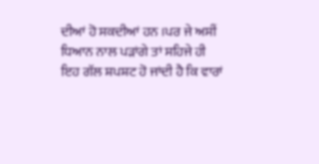ਦੀਆਂ ਹੋ ਸਕਦੀਆਂ ਹਨ ।ਪਰ ਜੇ ਅਸੀਂ ਧਿਆਨ ਨਾਲ ਪੜਾਂਗੇ ਤਾਂ ਸਹਿਜੇ ਹੀ ਇਹ ਗੱਲ ਸ਼ਪਸ਼ਟ ਹੋ ਜਾਂਦੀ ਹੈ ਕਿ ਵਾਰਾਂ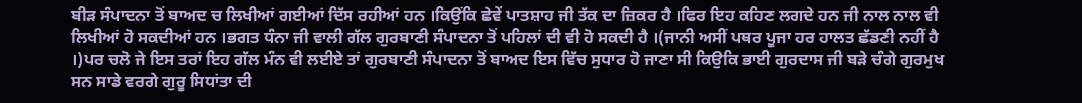ਬੀੜ ਸੰਪਾਦਨਾ ਤੋਂ ਬਾਅਦ ਚ ਲਿਖੀਆਂ ਗਈਆਂ ਦਿੱਸ ਰਹੀਆਂ ਹਨ ।ਕਿਉਂਕਿ ਛੇਵੇਂ ਪਾਤਸ਼ਾਹ ਜੀ ਤੱਕ ਦਾ ਜ਼ਿਕਰ ਹੈ ।ਫਿਰ ਇਹ ਕਹਿਣ ਲਗਦੇ ਹਨ ਜੀ ਨਾਲ ਨਾਲ ਵੀ ਲਿਖੀਆਂ ਹੋ ਸਕਦੀਆਂ ਹਨ ।ਭਗਤ ਧੰਨਾ ਜੀ ਵਾਲੀ ਗੱਲ ਗੁਰਬਾਣੀ ਸੰਪਾਦਨਾ ਤੋਂ ਪਹਿਲਾਂ ਦੀ ਵੀ ਹੋ ਸਕਦੀ ਹੈ ।(ਜਾਨੀ ਅਸੀਂ ਪਥਰ ਪੂਜਾ ਹਰ ਹਾਲਤ ਛੱਡਣੀ ਨਹੀਂ ਹੈ ।)ਪਰ ਚਲੋ ਜੇ ਇਸ ਤਰਾਂ ਇਹ ਗੱਲ ਮੰਨ ਵੀ ਲਈਏ ਤਾਂ ਗੁਰਬਾਣੀ ਸੰਪਾਦਨਾ ਤੋਂ ਬਾਅਦ ਇਸ ਵਿੱਚ ਸੁਧਾਰ ਹੋ ਜਾਣਾ ਸੀ ਕਿਉਕਿ ਭਾਈ ਗੁਰਦਾਸ ਜੀ ਬੜੇ ਚੰਗੇ ਗੁਰਮੁਖ ਸਨ ਸਾਡੇ ਵਰਗੇ ਗੁਰੂ ਸਿਧਾਂਤਾ ਦੀ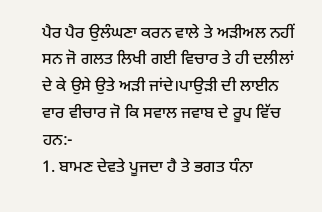ਪੈਰ ਪੈਰ ਉਲੰਘਣਾ ਕਰਨ ਵਾਲੇ ਤੇ ਅੜੀਅਲ ਨਹੀਂ ਸਨ ਜੋ ਗਲਤ ਲਿਖੀ ਗਈ ਵਿਚਾਰ ਤੇ ਹੀ ਦਲੀਲਾਂ ਦੇ ਕੇ ਉਸੇ ਉਤੇ ਅੜੀ ਜਾਂਦੇ।ਪਾਉੜੀ ਦੀ ਲਾਈਨ ਵਾਰ ਵੀਚਾਰ ਜੋ ਕਿ ਸਵਾਲ ਜਵਾਬ ਦੇ ਰੂਪ ਵਿੱਚ ਹਨ:-
1. ਬਾਮਣ ਦੇਵਤੇ ਪੂਜਦਾ ਹੈ ਤੇ ਭਗਤ ਧੰਨਾ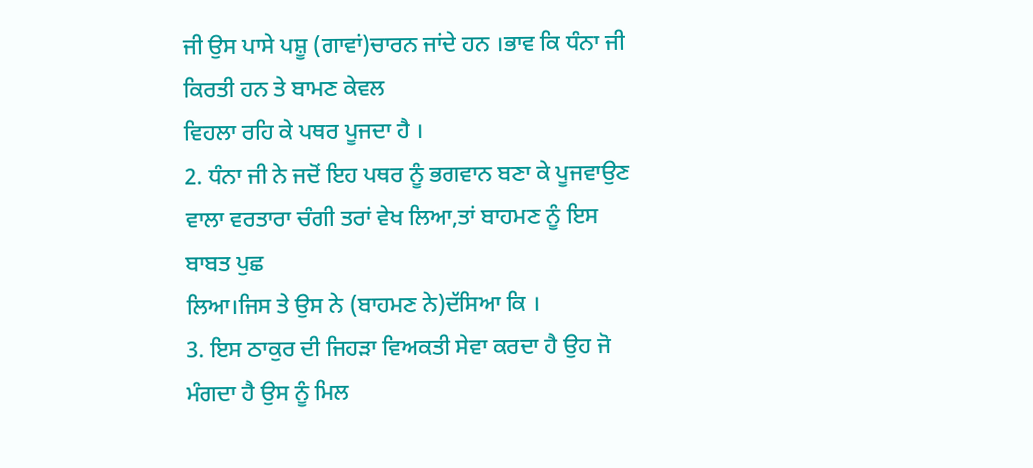ਜੀ ਉਸ ਪਾਸੇ ਪਸ਼ੂ (ਗਾਵਾਂ)ਚਾਰਨ ਜਾਂਦੇ ਹਨ ।ਭਾਵ ਕਿ ਧੰਨਾ ਜੀ ਕਿਰਤੀ ਹਨ ਤੇ ਬਾਮਣ ਕੇਵਲ
ਵਿਹਲਾ ਰਹਿ ਕੇ ਪਥਰ ਪੂਜਦਾ ਹੈ ।
2. ਧੰਨਾ ਜੀ ਨੇ ਜਦੋਂ ਇਹ ਪਥਰ ਨੂੰ ਭਗਵਾਨ ਬਣਾ ਕੇ ਪੂਜਵਾਉਣ ਵਾਲਾ ਵਰਤਾਰਾ ਚੰਗੀ ਤਰਾਂ ਵੇਖ ਲਿਆ,ਤਾਂ ਬਾਹਮਣ ਨੂੰ ਇਸ ਬਾਬਤ ਪੁਛ
ਲਿਆ।ਜਿਸ ਤੇ ਉਸ ਨੇ (ਬਾਹਮਣ ਨੇ)ਦੱਸਿਆ ਕਿ ।
3. ਇਸ ਠਾਕੁਰ ਦੀ ਜਿਹੜਾ ਵਿਅਕਤੀ ਸੇਵਾ ਕਰਦਾ ਹੈ ਉਹ ਜੋ ਮੰਗਦਾ ਹੈ ਉਸ ਨੂੰ ਮਿਲ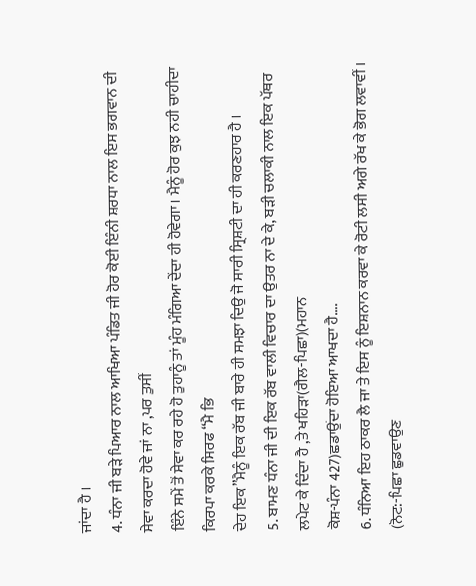ਜਾਂਦਾ ਹੈ ।
4. ਧੰਨਾ ਜੀ ਬੜੇ ਪਿਆਰ ਨਾਲ ਆਖਿਆ ਪੰਡਿਤ ਜੀ ਹੋਰ ਕੋਈ ਇੰਨੀ ਸ਼ਰਧਾ ਨਾਲ ਇਸ ਭਗਵਾਨ ਦੀ ਸੇਵਾ ਕਰਦਾ ਹੋਵੇ ਜਾਂ ਨਾ ,ਪਰ ਤੁਸੀਂ
ਇੰਨੇ ਸਮੇਂ ਤੋਂ ਸੇਵਾ ਕਰ ਰਹੇ ਹੋ ਤੁਹਾਨੂੰ ਤਾਂ ਮੂੰਹ ਮੰਗਿਆ ਦੇਂਦਾ ਹੀ ਹੋਵੇਗਾ। ਮੈਨੂੰ ਹੋਰ ਕੁਝ ਨਹੀ ਚਾਹੀਦਾ ਕਿਰਪਾ ਕਰਕੇ ਸਿਰਫ “ਮੈ ਭਿ
ਦੇਹ ਇਕ”ਮੈਨੂੰ ਇਕ ਰੱਬ ਜੀ ਬਾਰੇ ਹੀ ਸਮਝਾ ਦਿਉ ਜੋ ਸਾਰੀ ਸ੍ਰਿਸ਼ਟੀ ਦਾ ਹੀ ਕਰਣਹਾਰ ਹੈ ।
5. ਬਾਮਣ ਧੰਨਾ ਜੀ ਦੀ ਇਕ ਰੱਬ ਵਾਲੀ ਵਿਚਾਰ ਦਾ ਉਤਰ ਨਾ ਦੇ ਕੇ, ਬੜੀ ਚਲਾਕੀ ਨਾਲ ਇਕ ਪੱਥਰ ਲਪੇਟ ਕੇ ਦਿੰਦਾ ਹੈ ,ਤੇ ਖਹਿੜਾ(ਗੈਲ-ਪਿਛਾ)(ਮਹਾਨ
ਕੋਸ਼-ਪੰਨਾ 427)ਛਡਾਉਂਦਾ ਹੋਇਆ ਆਖਦਾ ਹੈ….
6. ਧੰਨਿਆ ਇਹ ਠਾਕਰ ਲੈ ਜਾ ਤੇ ਇਸ ਨੂੰ ਇਸ਼ਨਾਨ ਕਰਵਾ ਕੇ ਰੋਟੀ ਲਸੀ ਅਗੇ ਰੱਖ ਕੇ ਭੋਗ ਲਵਾਵੀਂ ।
(ਨੋਟ:-ਪਿਛਾ ਛੁਡਵਾਉਣ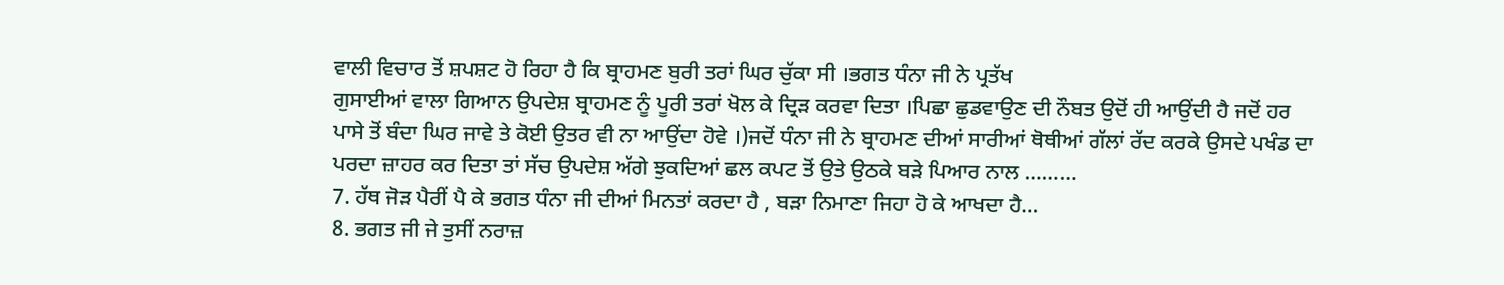ਵਾਲੀ ਵਿਚਾਰ ਤੋਂ ਸ਼ਪਸ਼ਟ ਹੋ ਰਿਹਾ ਹੈ ਕਿ ਬ੍ਰਾਹਮਣ ਬੁਰੀ ਤਰਾਂ ਘਿਰ ਚੁੱਕਾ ਸੀ ।ਭਗਤ ਧੰਨਾ ਜੀ ਨੇ ਪ੍ਰਤੱਖ
ਗੁਸਾਈਆਂ ਵਾਲਾ ਗਿਆਨ ਉਪਦੇਸ਼ ਬ੍ਰਾਹਮਣ ਨੂੰ ਪੂਰੀ ਤਰਾਂ ਖੋਲ ਕੇ ਦ੍ਰਿੜ ਕਰਵਾ ਦਿਤਾ ।ਪਿਛਾ ਛੁਡਵਾਉਣ ਦੀ ਨੌਬਤ ਉਦੋਂ ਹੀ ਆਉਂਦੀ ਹੈ ਜਦੋਂ ਹਰ
ਪਾਸੇ ਤੋਂ ਬੰਦਾ ਘਿਰ ਜਾਵੇ ਤੇ ਕੋਈ ਉਤਰ ਵੀ ਨਾ ਆਉਂਦਾ ਹੋਵੇ ।)ਜਦੋਂ ਧੰਨਾ ਜੀ ਨੇ ਬ੍ਰਾਹਮਣ ਦੀਆਂ ਸਾਰੀਆਂ ਥੋਥੀਆਂ ਗੱਲਾਂ ਰੱਦ ਕਰਕੇ ਉਸਦੇ ਪਖੰਡ ਦਾ
ਪਰਦਾ ਜ਼ਾਹਰ ਕਰ ਦਿਤਾ ਤਾਂ ਸੱਚ ਉਪਦੇਸ਼ ਅੱਗੇ ਝੁਕਦਿਆਂ ਛਲ ਕਪਟ ਤੋਂ ਉਤੇ ਉਠਕੇ ਬੜੇ ਪਿਆਰ ਨਾਲ ………
7. ਹੱਥ ਜੋੜ ਪੈਰੀਂ ਪੈ ਕੇ ਭਗਤ ਧੰਨਾ ਜੀ ਦੀਆਂ ਮਿਨਤਾਂ ਕਰਦਾ ਹੈ , ਬੜਾ ਨਿਮਾਣਾ ਜਿਹਾ ਹੋ ਕੇ ਆਖਦਾ ਹੈ…
8. ਭਗਤ ਜੀ ਜੇ ਤੁਸੀਂ ਨਰਾਜ਼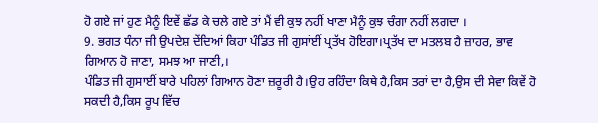ਹੋ ਗਏ ਜਾਂ ਹੁਣ ਮੈਨੂੰ ਇਵੇਂ ਛੱਡ ਕੇ ਚਲੇ ਗਏ ਤਾਂ ਮੈਂ ਵੀ ਕੁਝ ਨਹੀਂ ਖਾਣਾ ਮੈਨੂੰ ਕੁਝ ਚੰਗਾ ਨਹੀਂ ਲਗਦਾ ।
9. ਭਗਤ ਧੰਨਾ ਜੀ ਉਪਦੇਸ਼ ਦੇਂਦਿਆਂ ਕਿਹਾ ਪੰਡਿਤ ਜੀ ਗੁਸਾਂਈਂ ਪ੍ਰਤੱਖ ਹੋਇਗਾ।ਪ੍ਰਤੱਖ ਦਾ ਮਤਲਬ ਹੈ ਜ਼ਾਹਰ, ਭਾਵ ਗਿਆਨ ਹੋ ਜਾਣਾ, ਸਮਝ ਆ ਜਾਣੀ,।
ਪੰਡਿਤ ਜੀ ਗੁਸਾਈਂ ਬਾਰੇ ਪਹਿਲਾਂ ਗਿਆਨ ਹੋਣਾ ਜ਼ਰੂਰੀ ਹੈ।ਉਹ ਰਹਿੰਦਾ ਕਿਥੇ ਹੈ,ਕਿਸ ਤਰਾਂ ਦਾ ਹੈ,ਉਸ ਦੀ ਸੇਵਾ ਕਿਵੇਂ ਹੋ ਸਕਦੀ ਹੈ,ਕਿਸ ਰੂਪ ਵਿੱਚ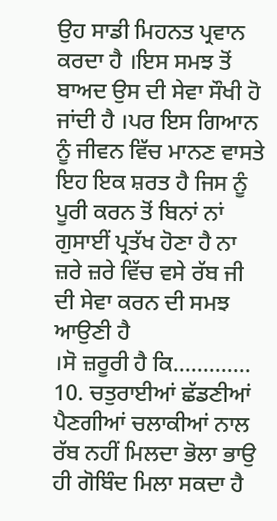ਉਹ ਸਾਡੀ ਮਿਹਨਤ ਪ੍ਰਵਾਨ ਕਰਦਾ ਹੈ ।ਇਸ ਸਮਝ ਤੋਂ ਬਾਅਦ ਉਸ ਦੀ ਸੇਵਾ ਸੌਖੀ ਹੋ ਜਾਂਦੀ ਹੈ ।ਪਰ ਇਸ ਗਿਆਨ ਨੂੰ ਜੀਵਨ ਵਿੱਚ ਮਾਨਣ ਵਾਸਤੇ
ਇਹ ਇਕ ਸ਼ਰਤ ਹੈ ਜਿਸ ਨੂੰ ਪੂਰੀ ਕਰਨ ਤੋਂ ਬਿਨਾਂ ਨਾਂ ਗੁਸਾਈਂ ਪ੍ਰਤੱਖ ਹੋਣਾ ਹੈ ਨਾ ਜ਼ਰੇ ਜ਼ਰੇ ਵਿੱਚ ਵਸੇ ਰੱਬ ਜੀ ਦੀ ਸੇਵਾ ਕਰਨ ਦੀ ਸਮਝ ਆਉਣੀ ਹੈ
।ਸੋ ਜ਼ਰੂਰੀ ਹੈ ਕਿ………….
10. ਚਤੁਰਾਈਆਂ ਛੱਡਣੀਆਂ ਪੈਣਗੀਆਂ ਚਲਾਕੀਆਂ ਨਾਲ ਰੱਬ ਨਹੀਂ ਮਿਲਦਾ ਭੋਲਾ ਭਾਉ ਹੀ ਗੋਬਿੰਦ ਮਿਲਾ ਸਕਦਾ ਹੈ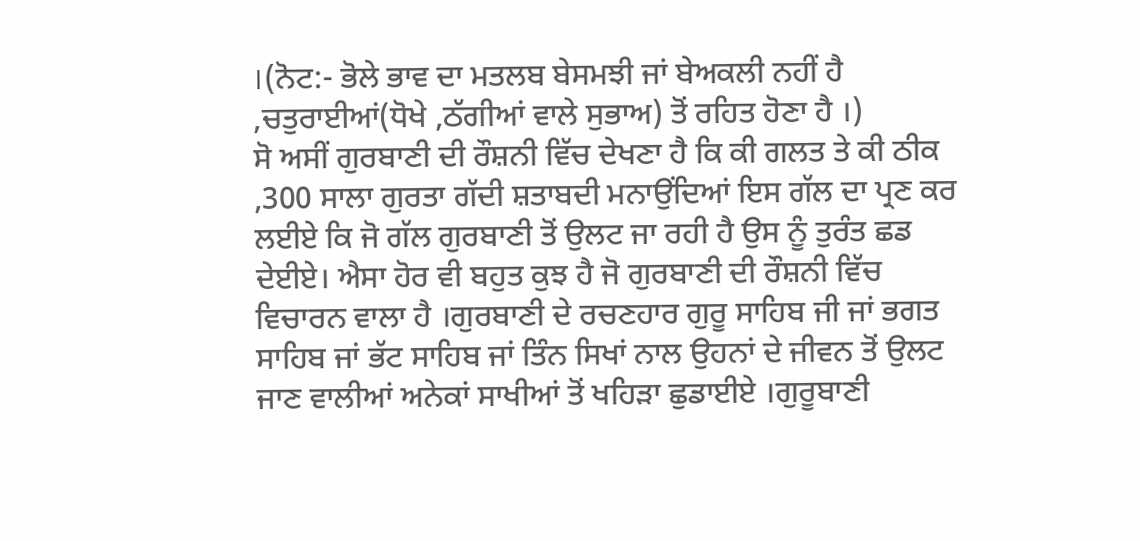।(ਨੋਟ:- ਭੋਲੇ ਭਾਵ ਦਾ ਮਤਲਬ ਬੇਸਮਝੀ ਜਾਂ ਬੇਅਕਲੀ ਨਹੀਂ ਹੈ ,ਚਤੁਰਾਈਆਂ(ਧੋਖੇ ,ਠੱਗੀਆਂ ਵਾਲੇ ਸੁਭਾਅ) ਤੋਂ ਰਹਿਤ ਹੋਣਾ ਹੈ ।)
ਸੋ ਅਸੀਂ ਗੁਰਬਾਣੀ ਦੀ ਰੌਸ਼ਨੀ ਵਿੱਚ ਦੇਖਣਾ ਹੈ ਕਿ ਕੀ ਗਲਤ ਤੇ ਕੀ ਠੀਕ ,300 ਸਾਲਾ ਗੁਰਤਾ ਗੱਦੀ ਸ਼ਤਾਬਦੀ ਮਨਾਉਂਦਿਆਂ ਇਸ ਗੱਲ ਦਾ ਪ੍ਰਣ ਕਰ ਲਈਏ ਕਿ ਜੋ ਗੱਲ ਗੁਰਬਾਣੀ ਤੋਂ ਉਲਟ ਜਾ ਰਹੀ ਹੈ ਉਸ ਨੂੰ ਤੁਰੰਤ ਛਡ ਦੇਈਏ। ਐਸਾ ਹੋਰ ਵੀ ਬਹੁਤ ਕੁਝ ਹੈ ਜੋ ਗੁਰਬਾਣੀ ਦੀ ਰੌਸ਼ਨੀ ਵਿੱਚ ਵਿਚਾਰਨ ਵਾਲਾ ਹੈ ।ਗੁਰਬਾਣੀ ਦੇ ਰਚਣਹਾਰ ਗੁਰੂ ਸਾਹਿਬ ਜੀ ਜਾਂ ਭਗਤ ਸਾਹਿਬ ਜਾਂ ਭੱਟ ਸਾਹਿਬ ਜਾਂ ਤਿੰਨ ਸਿਖਾਂ ਨਾਲ ਉਹਨਾਂ ਦੇ ਜੀਵਨ ਤੋਂ ਉਲਟ ਜਾਣ ਵਾਲੀਆਂ ਅਨੇਕਾਂ ਸਾਖੀਆਂ ਤੋਂ ਖਹਿੜਾ ਛੁਡਾਈਏ ।ਗੁਰੂਬਾਣੀ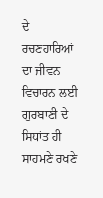ਦੇ ਰਚਣਹਾਰਿਆਂ ਦਾ ਜੀਵਨ ਵਿਚਾਰਨ ਲਈ ਗੁਰਬਾਣੀ ਦੇ ਸਿਧਾਂਤ ਹੀ ਸਾਹਮਣੇ ਰਖਣੇ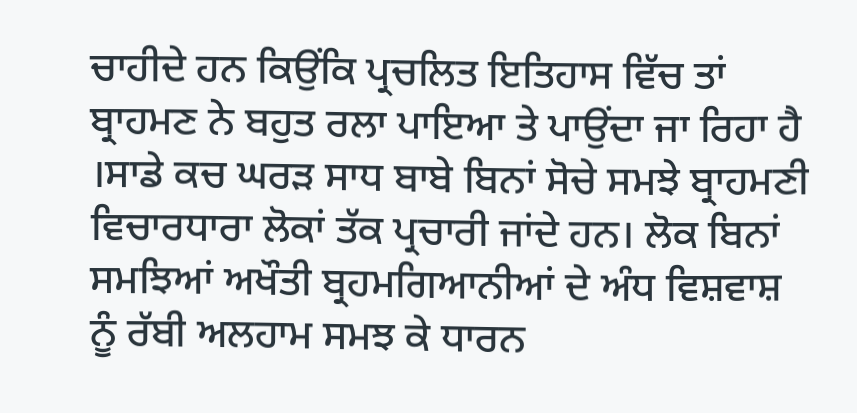ਚਾਹੀਦੇ ਹਨ ਕਿਉਂਕਿ ਪ੍ਰਚਲਿਤ ਇਤਿਹਾਸ ਵਿੱਚ ਤਾਂ ਬ੍ਰਾਹਮਣ ਨੇ ਬਹੁਤ ਰਲਾ ਪਾਇਆ ਤੇ ਪਾਉਂਦਾ ਜਾ ਰਿਹਾ ਹੈ ।ਸਾਡੇ ਕਚ ਘਰੜ ਸਾਧ ਬਾਬੇ ਬਿਨਾਂ ਸੋਚੇ ਸਮਝੇ ਬ੍ਰਾਹਮਣੀ ਵਿਚਾਰਧਾਰਾ ਲੋਕਾਂ ਤੱਕ ਪ੍ਰਚਾਰੀ ਜਾਂਦੇ ਹਨ। ਲੋਕ ਬਿਨਾਂ ਸਮਝਿਆਂ ਅਖੌਤੀ ਬ੍ਰਹਮਗਿਆਨੀਆਂ ਦੇ ਅੰਧ ਵਿਸ਼ਵਾਸ਼ ਨੂੰ ਰੱਬੀ ਅਲਹਾਮ ਸਮਝ ਕੇ ਧਾਰਨ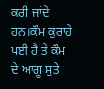ਕਰੀ ਜਾਂਦੇ ਹਨ।ਕੌਮ ਕੁਰਾਹੇ ਪਈ ਹੈ ਤੇ ਕੌਮ ਦੇ ਆਗੂ ਸੁਤੇ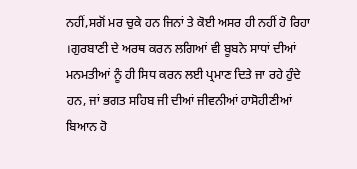ਨਹੀਂ,ਸਗੋਂ ਮਰ ਚੁਕੇ ਹਨ ਜਿਨਾਂ ਤੇ ਕੋਈ ਅਸਰ ਹੀ ਨਹੀਂ ਹੋ ਰਿਹਾ ।ਗੁਰਬਾਣੀ ਦੇ ਅਰਥ ਕਰਨ ਲਗਿਆਂ ਵੀ ਬੂਬਨੇ ਸਾਧਾਂ ਦੀਆਂ ਮਨਮਤੀਆਂ ਨੂੰ ਹੀ ਸਿਧ ਕਰਨ ਲਈ ਪ੍ਰਮਾਣ ਦਿਤੇ ਜਾ ਰਹੇ ਹੁੰਦੇ ਹਨ, ਜਾਂ ਭਗਤ ਸਹਿਬ ਜੀ ਦੀਆਂ ਜੀਵਨੀਆਂ ਹਾਸੋਹੀਣੀਆਂ ਬਿਆਨ ਹੋ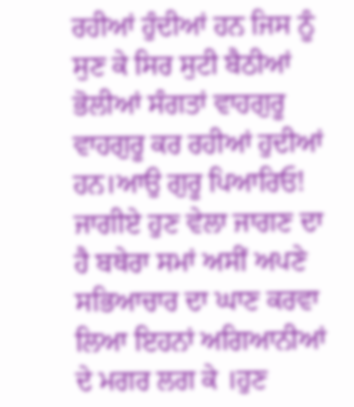ਰਹੀਆਂ ਹੁੰਦੀਆਂ ਹਨ ਜਿਸ ਨੂੰ ਸੁਣ ਕੇ ਸਿਰ ਸੁਟੀ ਬੈਠੀਆਂ ਭੋਲੀਆਂ ਸੰਗਤਾਂ ਵਾਹਗੁਰੂ ਵਾਹਗੁਰੂ ਕਰ ਰਹੀਆਂ ਹੁਦੀਆਂ ਹਨ।ਆਉ ਗੁਰੂ ਪਿਆਰਿਓ! ਜਾਗੀਏ ਹੁਣ ਵੇਲਾ ਜਾਗਣ ਦਾ ਹੈ ਬਥੇਰਾ ਸਮਾਂ ਅਸੀਂ ਅਪਣੇ ਸਭਿਆਚਾਰ ਦਾ ਘਾਣ ਕਰਵਾ ਲਿਆ ਇਹਨਾਂ ਅਗਿਆਨੀਆਂ ਦੇ ਮਗਰ ਲਗ ਕੇ ।ਹੁਣ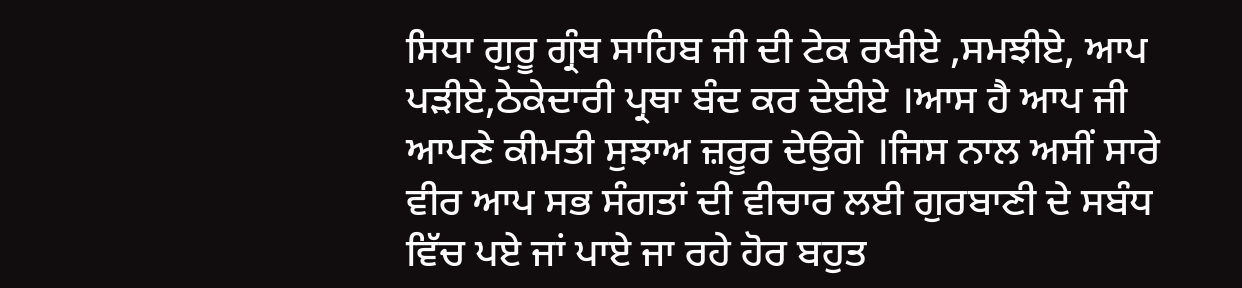ਸਿਧਾ ਗੁਰੂ ਗ੍ਰੰਥ ਸਾਹਿਬ ਜੀ ਦੀ ਟੇਕ ਰਖੀਏ ,ਸਮਝੀਏ, ਆਪ ਪੜੀਏ,ਠੇਕੇਦਾਰੀ ਪ੍ਰਥਾ ਬੰਦ ਕਰ ਦੇਈਏ ।ਆਸ ਹੈ ਆਪ ਜੀ ਆਪਣੇ ਕੀਮਤੀ ਸੁਝਾਅ ਜ਼ਰੂਰ ਦੇਉਗੇ ।ਜਿਸ ਨਾਲ ਅਸੀਂ ਸਾਰੇ ਵੀਰ ਆਪ ਸਭ ਸੰਗਤਾਂ ਦੀ ਵੀਚਾਰ ਲਈ ਗੁਰਬਾਣੀ ਦੇ ਸਬੰਧ ਵਿੱਚ ਪਏ ਜਾਂ ਪਾਏ ਜਾ ਰਹੇ ਹੋਰ ਬਹੁਤ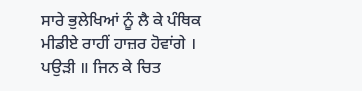ਸਾਰੇ ਭੁਲੇਖਿਆਂ ਨੂੰ ਲੈ ਕੇ ਪੰਥਿਕ ਮੀਡੀਏ ਰਾਹੀਂ ਹਾਜ਼ਰ ਹੋਵਾਂਗੇ ।
ਪਉੜੀ ॥ ਜਿਨ ਕੇ ਚਿਤ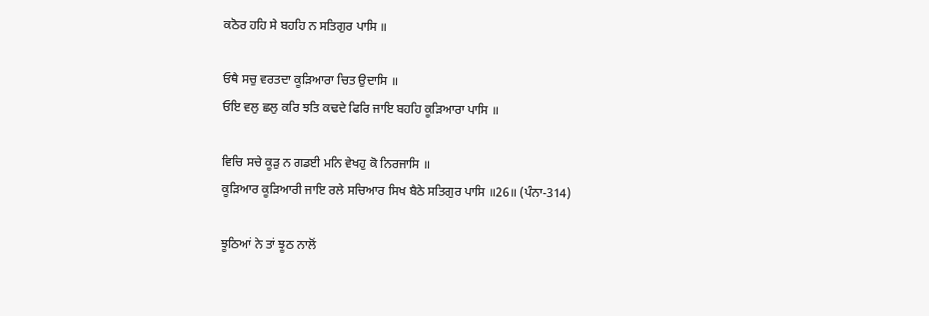ਕਠੋਰ ਹਹਿ ਸੇ ਬਹਹਿ ਨ ਸਤਿਗੁਰ ਪਾਸਿ ॥

ਓਥੈ ਸਚੁ ਵਰਤਦਾ ਕੂੜਿਆਰਾ ਚਿਤ ਉਦਾਸਿ ॥
ਓਇ ਵਲੁ ਛਲੁ ਕਰਿ ਝਤਿ ਕਢਦੇ ਫਿਰਿ ਜਾਇ ਬਹਹਿ ਕੂੜਿਆਰਾ ਪਾਸਿ ॥

ਵਿਚਿ ਸਚੇ ਕੂੜੁ ਨ ਗਡਈ ਮਨਿ ਵੇਖਹੁ ਕੋ ਨਿਰਜਾਸਿ ॥
ਕੂੜਿਆਰ ਕੂੜਿਆਰੀ ਜਾਇ ਰਲੇ ਸਚਿਆਰ ਸਿਖ ਬੈਠੇ ਸਤਿਗੁਰ ਪਾਸਿ ॥26॥ (ਪੰਨਾ-314)

ਝੂਠਿਆਂ ਨੇ ਤਾਂ ਝੂਠ ਨਾਲੋਂ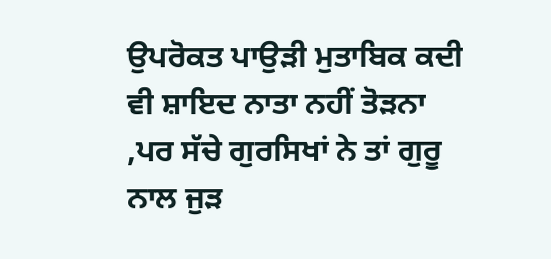ਉਪਰੋਕਤ ਪਾਉੜੀ ਮੁਤਾਬਿਕ ਕਦੀ ਵੀ ਸ਼ਾਇਦ ਨਾਤਾ ਨਹੀਂ ਤੋੜਨਾ ,ਪਰ ਸੱਚੇ ਗੁਰਸਿਖਾਂ ਨੇ ਤਾਂ ਗੁਰੂ ਨਾਲ ਜੁੜ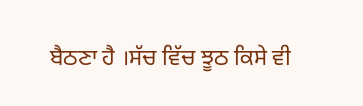ਬੈਠਣਾ ਹੈ ।ਸੱਚ ਵਿੱਚ ਝੂਠ ਕਿਸੇ ਵੀ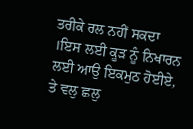ਤਰੀਕੇ ਰਲ ਨਹੀਂ ਸਕਦਾ ।ਇਸ ਲਈ ਕੂੜ ਨੂੰ ਨਿਖਾਰਨ ਲਈ ਆਉ ਇਕਮੁਠ ਹੋਈਏ, ਤੇ ਵਲੁ ਛਲੁ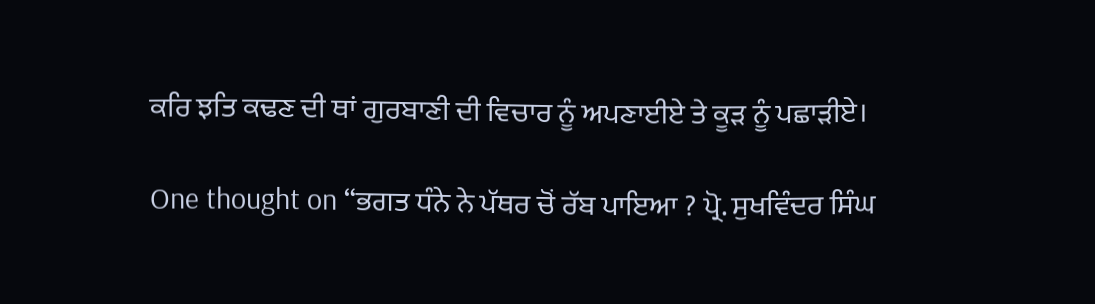ਕਰਿ ਝਤਿ ਕਢਣ ਦੀ ਥਾਂ ਗੁਰਬਾਣੀ ਦੀ ਵਿਚਾਰ ਨੂੰ ਅਪਣਾਈਏ ਤੇ ਕੂੜ ਨੂੰ ਪਛਾੜੀਏ।

One thought on “ਭਗਤ ਧੰਨੇ ਨੇ ਪੱਥਰ ਚੋਂ ਰੱਬ ਪਾਇਆ ? ਪ੍ਰੋ. ਸੁਖਵਿੰਦਰ ਸਿੰਘ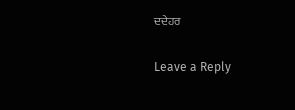ਦਦੇਹਰ

Leave a Reply